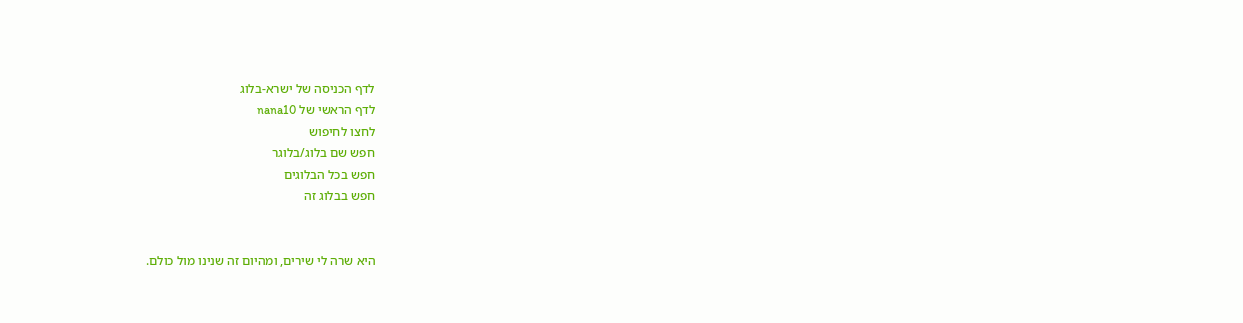לדף הכניסה של ישרא-בלוג
לדף הראשי של nana10
לחצו לחיפוש
חפש שם בלוג/בלוגר
חפש בכל הבלוגים
חפש בבלוג זה


היא שרה לי שירים, ומהיום זה שנינו מול כולם.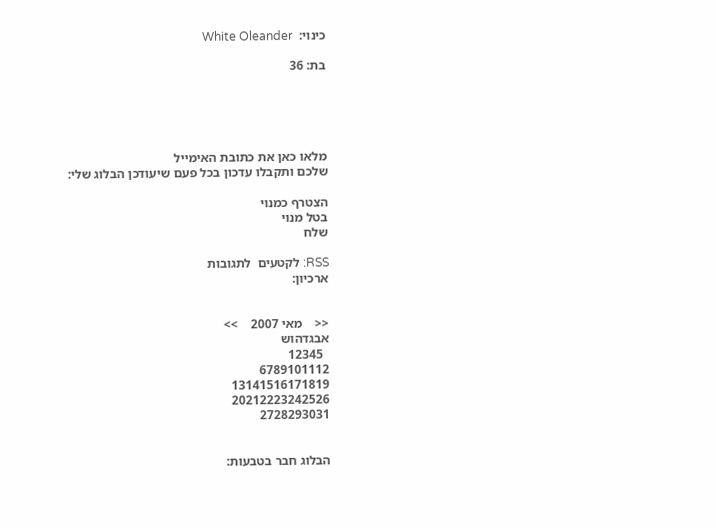כינוי:  White Oleander

בת: 36





מלאו כאן את כתובת האימייל
שלכם ותקבלו עדכון בכל פעם שיעודכן הבלוג שלי:

הצטרף כמנוי
בטל מנוי
שלח

RSS: לקטעים  לתגובות
ארכיון:


<<    מאי 2007    >>
אבגדהוש
  12345
6789101112
13141516171819
20212223242526
2728293031


הבלוג חבר בטבעות: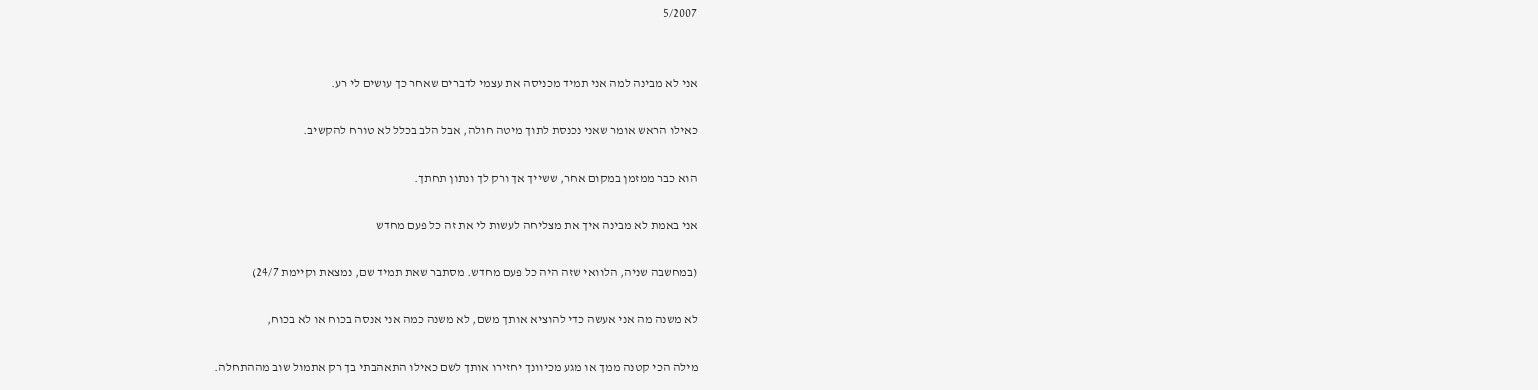5/2007


אני לא מבינה למה אני תמיד מכניסה את עצמי לדברים שאחר כך עושים לי רע.

כאילו הראש אומר שאני נכנסת לתוך מיטה חולה, אבל הלב בכלל לא טורח להקשיב.

הוא כבר ממזמן במקום אחר, ששייך אך ורק לך ונתון תחתך.

אני באמת לא מבינה איך את מצליחה לעשות לי את זה כל פעם מחדש

(במחשבה שניה, הלוואי שזה היה כל פעם מחדש. מסתבר שאת תמיד שם, נמצאת וקיימת 24/7)

לא משנה מה אני אעשה כדי להוציא אותך משם, לא משנה כמה אני אנסה בכוח או לא בכוח,

מילה הכי קטנה ממך או מגע מכיוונך יחזירו אותך לשם כאילו התאהבתי בך רק אתמול שוב מההתחלה.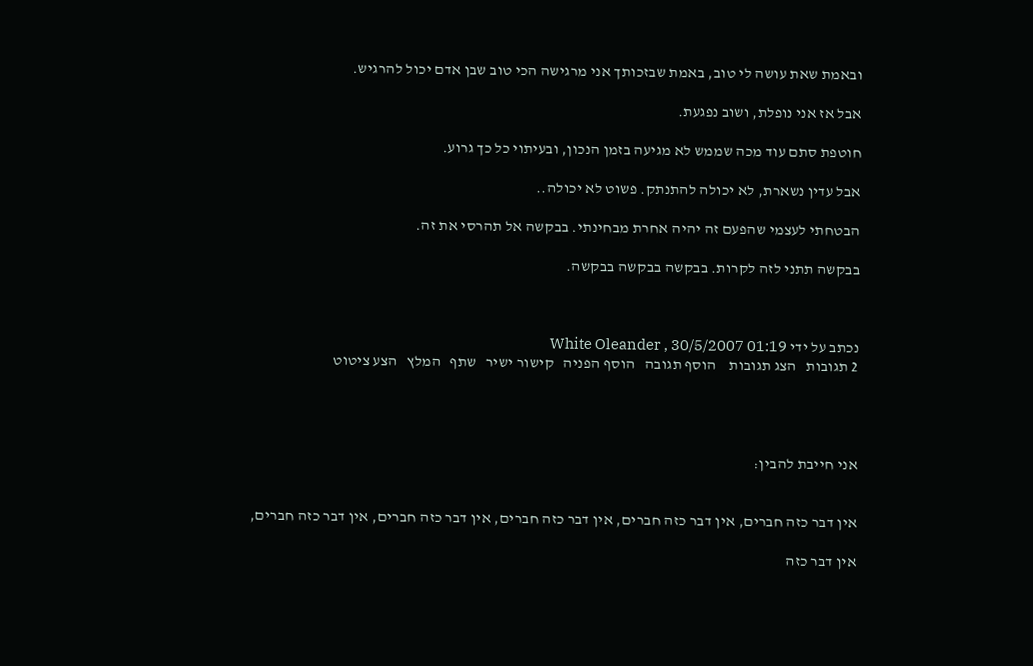ובאמת שאת עושה לי טוב, באמת שבזכותך אני מרגישה הכי טוב שבן אדם יכול להרגיש.

אבל אז אני נופלת, ושוב נפגעת.

חוטפת סתם עוד מכה שממש לא מגיעה בזמן הנכון, ובעיתוי כל כך גרוע.

אבל עדין נשארת, לא יכולה להתנתק. פשוט לא יכולה..

הבטחתי לעצמי שהפעם זה יהיה אחרת מבחינתי. בבקשה אל תהרסי את זה.

בבקשה תתני לזה לקרות. בבקשה בבקשה בבקשה.



נכתב על ידי White Oleander , 30/5/2007 01:19
2 תגובות   הצג תגובות    הוסף תגובה   הוסף הפניה   קישור ישיר   שתף   המלץ   הצע ציטוט




אני חייבת להבין:


אין דבר כזה חברים, אין דבר כזה חברים, אין דבר כזה חברים, אין דבר כזה חברים, אין דבר כזה חברים,

אין דבר כזה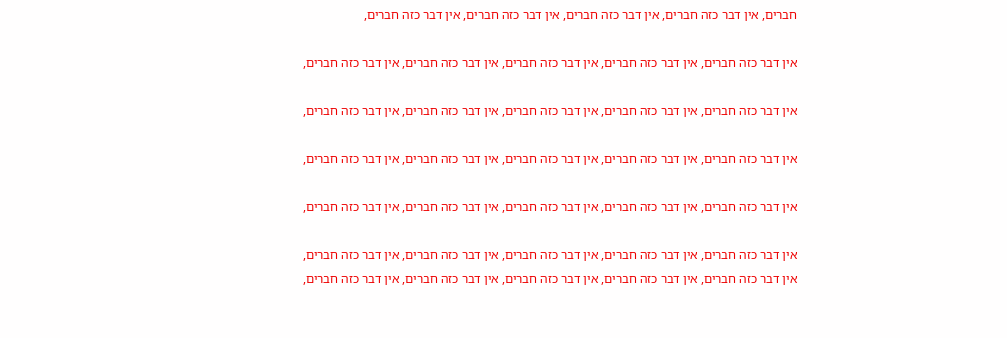חברים, אין דבר כזה חברים, אין דבר כזה חברים, אין דבר כזה חברים, אין דבר כזה חברים,

אין דבר כזה חברים, אין דבר כזה חברים, אין דבר כזה חברים, אין דבר כזה חברים, אין דבר כזה חברים,

אין דבר כזה חברים, אין דבר כזה חברים, אין דבר כזה חברים, אין דבר כזה חברים, אין דבר כזה חברים,

אין דבר כזה חברים, אין דבר כזה חברים, אין דבר כזה חברים, אין דבר כזה חברים, אין דבר כזה חברים,

אין דבר כזה חברים, אין דבר כזה חברים, אין דבר כזה חברים, אין דבר כזה חברים, אין דבר כזה חברים,

אין דבר כזה חברים, אין דבר כזה חברים, אין דבר כזה חברים, אין דבר כזה חברים, אין דבר כזה חברים,
אין דבר כזה חברים, אין דבר כזה חברים, אין דבר כזה חברים, אין דבר כזה חברים, אין דבר כזה חברים,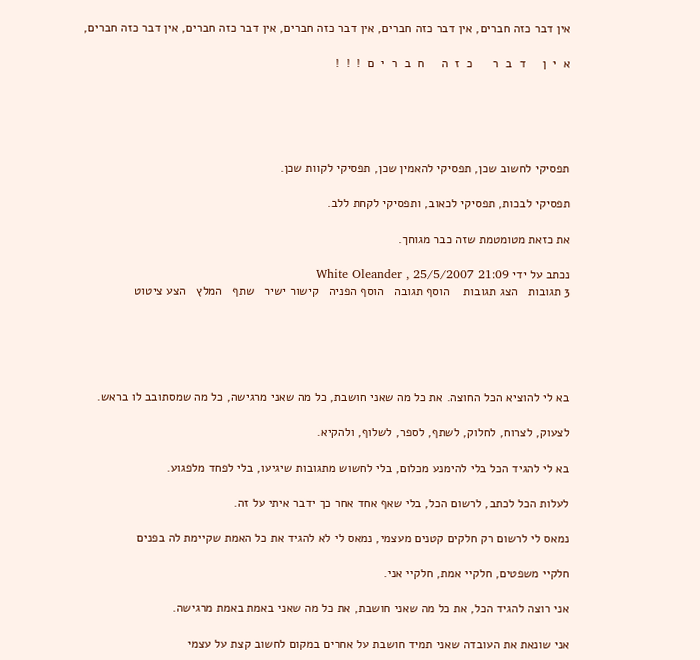אין דבר כזה חברים, אין דבר כזה חברים, אין דבר כזה חברים, אין דבר כזה חברים, אין דבר כזה חברים,

א  י  ן     ד  ב  ר      כ  ז  ה     ח  ב  ר  י  ם  !  !  !





תפסיקי לחשוב שכן, תפסיקי להאמין שכן, תפסיקי לקוות שכן.

תפסיקי לבכות, תפסיקי לכאוב, ותפסיקי לקחת ללב.

את כזאת מטומטמת שזה כבר מגוחך.

נכתב על ידי White Oleander , 25/5/2007 21:09
3 תגובות   הצג תגובות    הוסף תגובה   הוסף הפניה   קישור ישיר   שתף   המלץ   הצע ציטוט





בא לי להוציא הכל החוצה. את כל מה שאני חושבת, כל מה שאני מרגישה, כל מה שמסתובב לו בראש.

לצעוק, לצרוח, לחלוק, לשתף, לספר, לשלוף, ולהקיא.

בא לי להגיד הכל בלי להימנע מכלום, בלי לחשוש מתגובות שיגיעו, בלי לפחד מלפגוע.

לעלות הכל לכתב, לרשום הכל, בלי שאף אחד אחר כך ידבר איתי על זה.

נמאס לי לרשום רק חלקים קטנים מעצמי, נמאס לי לא להגיד את כל האמת שקיימת לה בפנים

חלקיי משפטים, חלקיי אמת, חלקיי אני.

אני רוצה להגיד הכל, את כל מה שאני חושבת, את כל מה שאני באמת באמת מרגישה.

אני שונאת את העובדה שאני תמיד חושבת על אחרים במקום לחשוב קצת על עצמי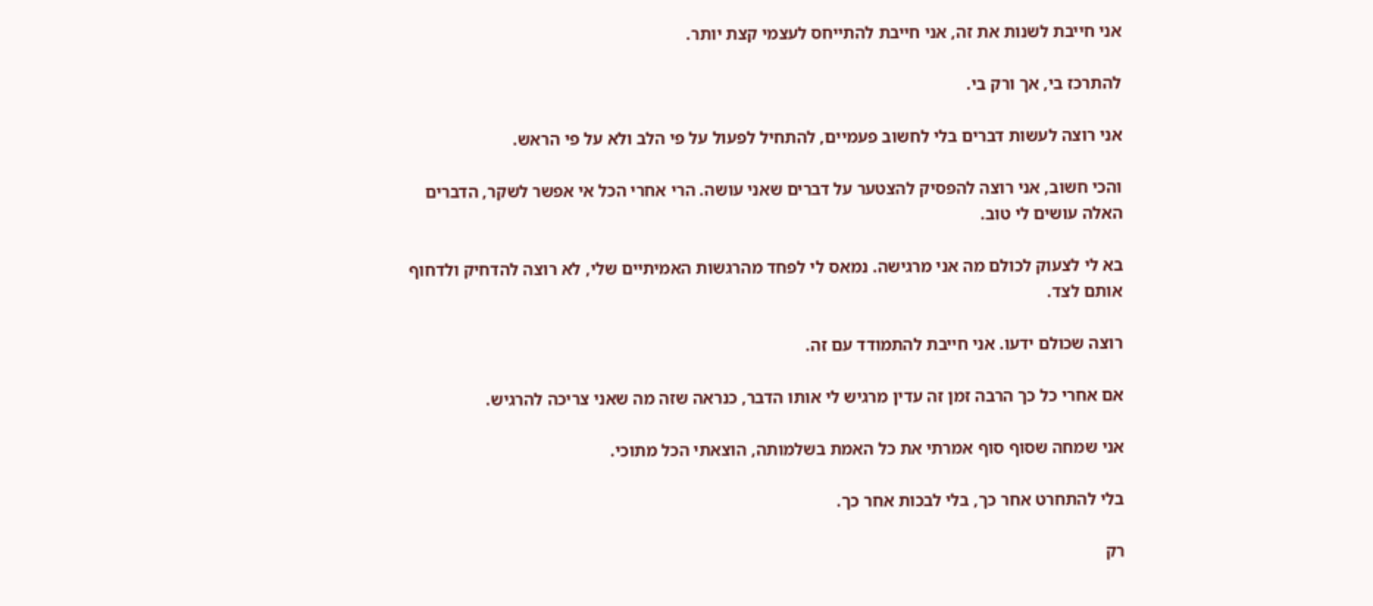אני חייבת לשנות את זה, אני חייבת להתייחס לעצמי קצת יותר.

להתרכז בי, אך ורק בי.

אני רוצה לעשות דברים בלי לחשוב פעמיים, להתחיל לפעול על פי הלב ולא על פי הראש.

והכי חשוב, אני רוצה להפסיק להצטער על דברים שאני עושה. הרי אחרי הכל אי אפשר לשקר, הדברים האלה עושים לי טוב.

בא לי לצעוק לכולם מה אני מרגישה. נמאס לי לפחד מהרגשות האמיתיים שלי, לא רוצה להדחיק ולדחוף אותם לצד.

רוצה שכולם ידעו. אני חייבת להתמודד עם זה.

אם אחרי כל כך הרבה זמן זה עדין מרגיש לי אותו הדבר, כנראה שזה מה שאני צריכה להרגיש.

אני שמחה שסוף סוף אמרתי את כל האמת בשלמותה, הוצאתי הכל מתוכי.

בלי להתחרט אחר כך, בלי לבכות אחר כך.

רק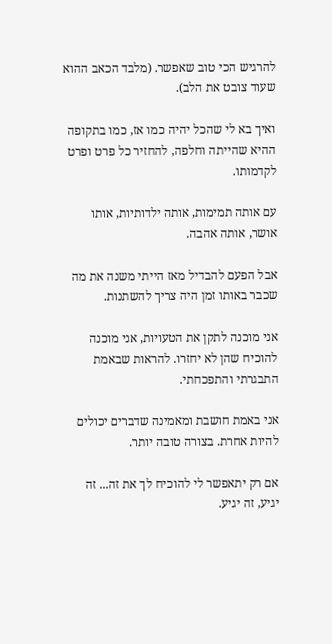להרגיש הכי טוב שאפשר. (מלבד הכאב ההוא שעוד צובט את הלב).

ואיך בא לי שהכל יהיה כמו אז, כמו בתקופה ההיא שהייתה וחלפה, להחזיר כל פרט ופרט לקדמותו.

עם אותה תמימות, אותה ילדותיות, אותו אושר, אותה אהבה.

אבל הפעם להבדיל מאז הייתי משנה את מה שכבר באותו זמן היה צריך להשתנות.

אני מוכנה לתקן את הטעויות, אני מוכנה להוכיח שהן לא יחזרו. להראות שבאמת התבגרתי והתפכחתי.

אני באמת חושבת ומאמינה שדברים יכולים להיות אחרת. בצורה טובה יותר.

אם רק יתאפשר לי להוכיח לך את זה... זה יגיע, זה יגיע.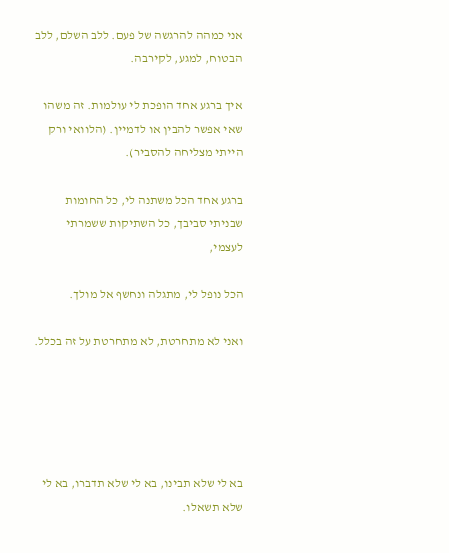אני כמהה להרגשה של פעם. ללב השלם, ללב הבטוח, למגע, לקירבה.

איך ברגע אחד הופכת לי עולמות. זה משהו שאי אפשר להבין או לדמיין. (הלוואי ורק הייתי מצליחה להסביר).

ברגע אחד הכל משתנה לי, כל החומות שבניתי סביבך, כל השתיקות ששמרתי לעצמי,

הכל נופל לי, מתגלה ונחשף אל מולך.

ואני לא מתחרטת, לא מתחרטת על זה בכלל.





בא לי שלא תבינו, בא לי שלא תדברו, בא לי שלא תשאלו.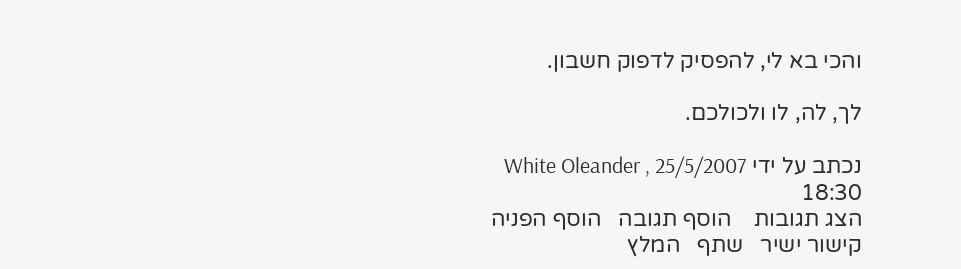והכי בא לי, להפסיק לדפוק חשבון.

לך, לה, לו ולכולכם.

נכתב על ידי White Oleander , 25/5/2007 18:30
הצג תגובות    הוסף תגובה   הוסף הפניה   קישור ישיר   שתף   המלץ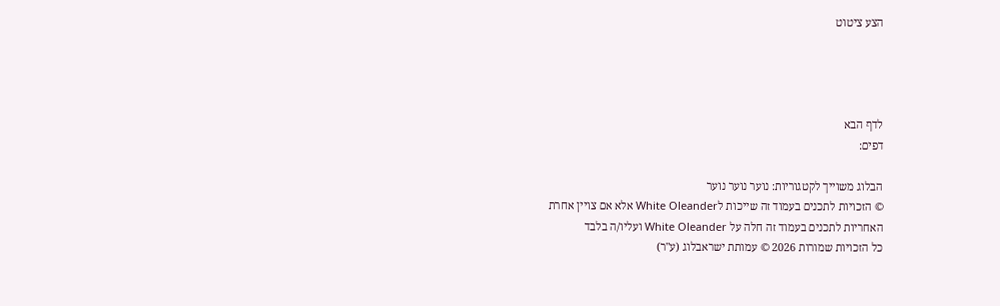הצע ציטוט




לדף הבא
דפים:

הבלוג משוייך לקטגוריות: נוער נוער נוער
© הזכויות לתכנים בעמוד זה שייכות לWhite Oleander אלא אם צויין אחרת
האחריות לתכנים בעמוד זה חלה על White Oleander ועליו/ה בלבד
כל הזכויות שמורות 2026 © עמותת ישראבלוג (ע"ר)